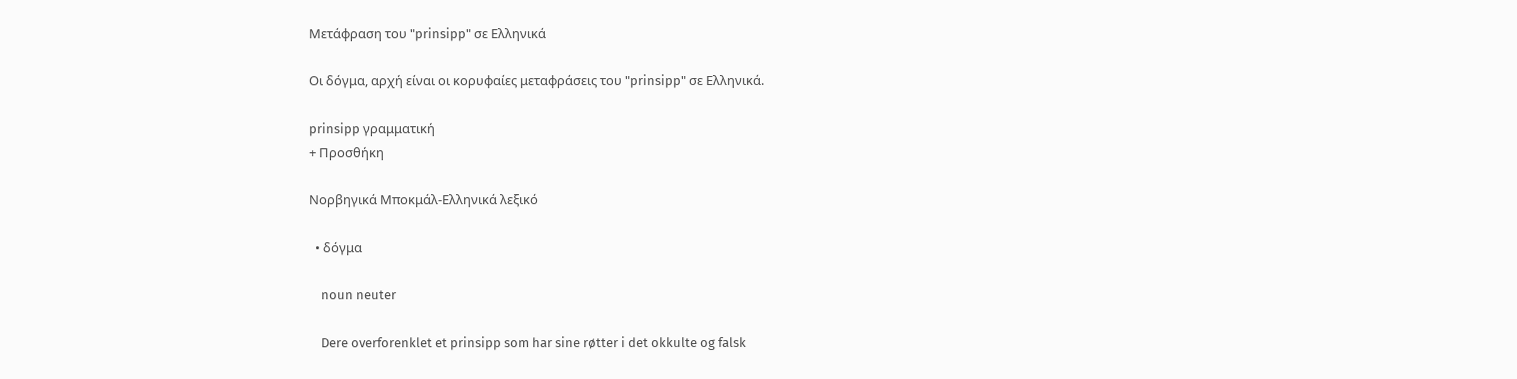Μετάφραση του "prinsipp" σε Ελληνικά

Οι δόγμα, αρχή είναι οι κορυφαίες μεταφράσεις του "prinsipp" σε Ελληνικά.

prinsipp γραμματική
+ Προσθήκη

Νορβηγικά Μποκμάλ-Ελληνικά λεξικό

  • δόγμα

    noun neuter

    Dere overforenklet et prinsipp som har sine røtter i det okkulte og falsk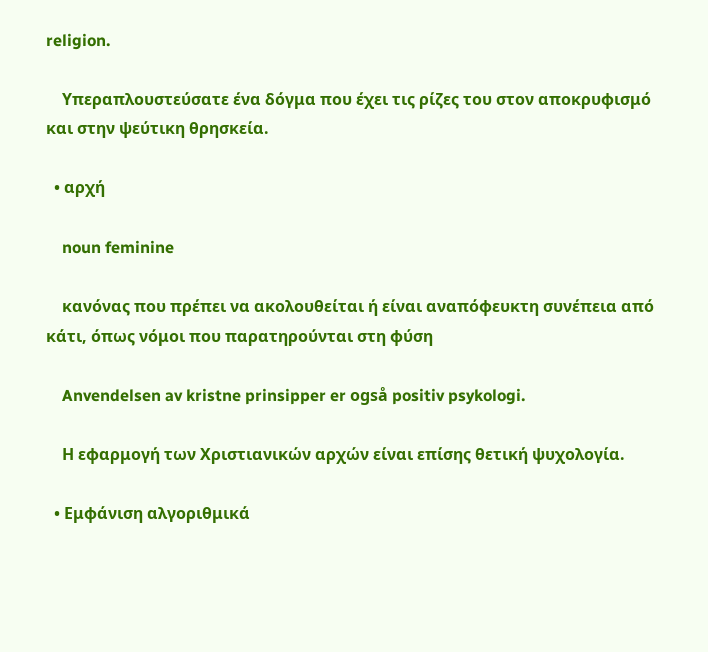religion.

    Υπεραπλουστεύσατε ένα δόγμα που έχει τις ρίζες του στον αποκρυφισμό και στην ψεύτικη θρησκεία.

  • αρχή

    noun feminine

    κανόνας που πρέπει να ακολουθείται ή είναι αναπόφευκτη συνέπεια από κάτι, όπως νόμοι που παρατηρούνται στη φύση

    Anvendelsen av kristne prinsipper er også positiv psykologi.

    Η εφαρμογή των Χριστιανικών αρχών είναι επίσης θετική ψυχολογία.

  • Εμφάνιση αλγοριθμικά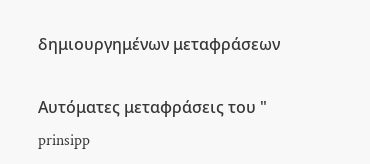δημιουργημένων μεταφράσεων

Αυτόματες μεταφράσεις του " prinsipp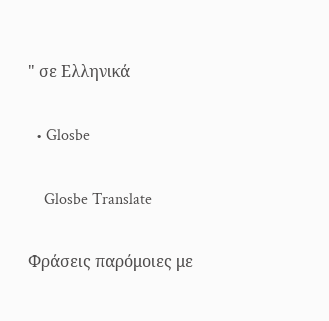" σε Ελληνικά

  • Glosbe

    Glosbe Translate

Φράσεις παρόμοιες με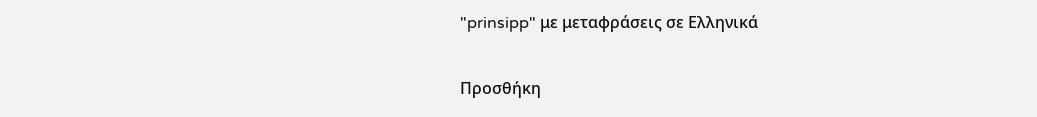"prinsipp" με μεταφράσεις σε Ελληνικά

Προσθήκη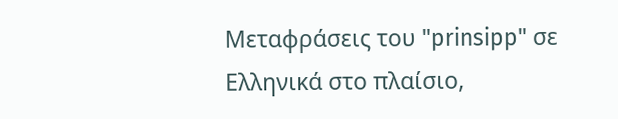Μεταφράσεις του "prinsipp" σε Ελληνικά στο πλαίσιο,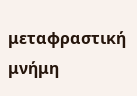μεταφραστική μνήμη